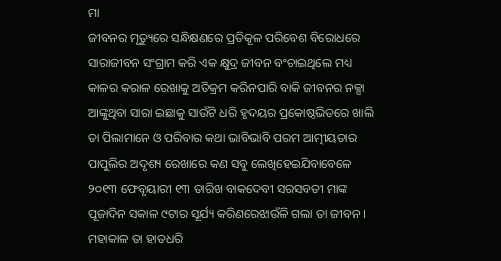ମା
ଜୀବନର ମୃତ୍ୟୁରେ ସନ୍ଧିକ୍ଷଣରେ ପ୍ରତିକୂଳ ପରିବେଶ ବିରୋଧରେ ସାରାଜୀବନ ସଂଗ୍ରାମ କରି ଏକ କ୍ଷୁଦ୍ର ଜୀବନ ବଂଚାଇଥିଲେ ମଧ୍ୟ କାଳର କରାଳ ରେଖାକୁ ଅତିକ୍ରମ କରିନପାରି ବାକି ଜୀବନର ନକ୍ସା ଆଙ୍କୁଥିବା ସାରା ଇଛାକୁ ସାଉଁଟି ଧରି ହୃଦୟର ପ୍ରକୋଷ୍ଠଭିତରେ ଖାଲି ତା ପିଲାମାନେ ଓ ପରିବାର କଥା ଭାବିଭାବି ପରମ ଆତ୍ମୀୟତାର ପାପୁଲିର ଅଦୃଶ୍ୟ ରେଖାରେ କଣ ସବୁ ଲେଖିହେଇଯିବାବେଳେ ୨୦୧୩ ଫେବୃୟାରୀ ୧୩ ତାରିଖ ବାକଦେବୀ ସରସବତୀ ମାଙ୍କ ପୂଜାଦିନ ସକାଳ ୯ଟାର ସୂର୍ଯ୍ୟ କରିଣରେଝାଉଁଳି ଗଲା ତା ଜୀବନ । ମହାକାଳ ତା ହାତଧରି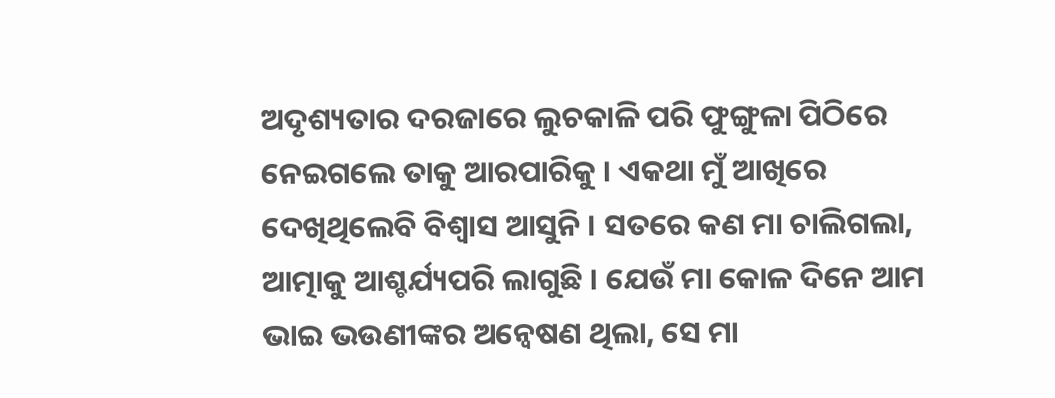ଅଦୃଶ୍ୟତାର ଦରଜାରେ ଲୁଚକାଳି ପରି ଫୁଙ୍ଗୁଳା ପିଠିରେ ନେଇଗଲେ ତାକୁ ଆରପାରିକୁ । ଏକଥା ମୁଁ ଆଖିରେ ଦେଖିଥିଲେବି ବିଶ୍ୱାସ ଆସୁନି । ସତରେ କଣ ମା ଚାଲିଗଲା, ଆତ୍ମାକୁ ଆଶ୍ଚର୍ଯ୍ୟପରି ଲାଗୁଛି । ଯେଉଁ ମା କୋଳ ଦିନେ ଆମ ଭାଇ ଭଉଣୀଙ୍କର ଅନ୍ୱେଷଣ ଥିଲା, ସେ ମା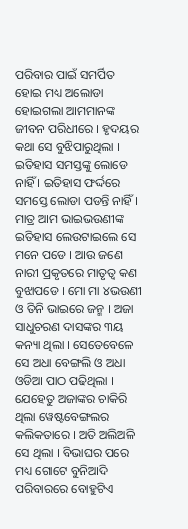ପରିବାର ପାଇଁ ସମର୍ପିତ ହୋଇ ମଧ୍ୟ ଅଲୋଡା ହୋଇଗଲା ଆମମାନଙ୍କ ଜୀବନ ପରିଧୀରେ । ହୃଦୟର କଥା ସେ ବୁଝିପାରୁଥିଲା । ଇତିହାସ ସମସ୍ତଙ୍କୁ ଲୋଡେ ନାହିଁ । ଇତିହାସ ଫର୍ଦ୍ଦରେ ସମସ୍ତେ ଲୋଡା ପଡନ୍ତି ନାହିଁ । ମାତ୍ର ଆମ ଭାଇଭଉଣୀଙ୍କ ଇତିହାସ ଲେଉଟାଇଲେ ସେ ମନେ ପଡେ । ଆଉ ଜଣେ ନାରୀ ପ୍ରକୃତରେ ମାତୃତ୍ୱ କଣ ବୁଝାପଡେ । ମୋ ମା ୪ଭଉଣୀ ଓ ତିନି ଭାଇରେ ଜନ୍ମ । ଅଜା ସାଧୁଚରଣ ଦାସଙ୍କର ୩ୟ କନ୍ୟା ଥିଲା । ସେତେବେଳେ ସେ ଅଧା ବେଙ୍ଗଲି ଓ ଅଧା ଓଡିଆ ପାଠ ପଢିଥିଲା । ଯେହେତୁ ଅଜାଙ୍କର ଚାକିରି ଥିଲା ୱେଷ୍ଟବେଙ୍ଗଲର କଲିକତାରେ । ଅତି ଅଲିଅଳି ସେ ଥିଲା । ବିଭାଘର ପରେ ମଧ୍ୟ ଗୋଟେ ବୁନିଆଦି ପରିବାରରେ ବୋହୁଟିଏ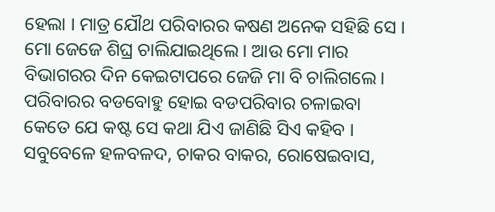ହେଲା । ମାତ୍ର ଯୌଥ ପରିବାରର କଷଣ ଅନେକ ସହିଛି ସେ । ମୋ ଜେଜେ ଶିଘ୍ର ଚାଲିଯାଇଥିଲେ । ଆଉ ମୋ ମାର ବିଭାଗରର ଦିନ କେଇଟାପରେ ଜେଜି ମା ବି ଚାଲିଗଲେ । ପରିବାରର ବଡବୋହୁ ହୋଇ ବଡପରିବାର ଚଳାଇବା କେତେ ଯେ କଷ୍ଟ ସେ କଥା ଯିଏ ଜାଣିଛି ସିଏ କହିବ । ସବୁବେଳେ ହଳବଳଦ, ଚାକର ବାକର, ରୋଷେଇବାସ,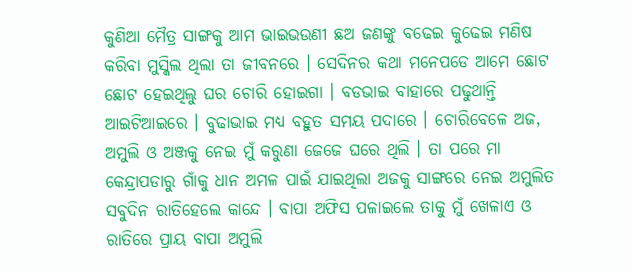କୁଣିଆ ମୈତ୍ର ସାଙ୍ଗକୁ ଆମ ଭାଇଭଉଣୀ ଛଅ ଜଣଙ୍କୁ ବଢେଇ କୁଢେଇ ମଣିଷ କରିବା ମୁସ୍କିଲ ଥିଲା ତା ଜୀବନରେ । ସେଦିନର କଥା ମନେପଡେ ଆମେ ଛୋଟ ଛୋଟ ହେଇଥିଲୁ ଘର ଚୋରି ହୋଇଗା । ବଡଭାଇ ବାହାରେ ପଢୁଥାନ୍ତି ଆଇଟିଆଇରେ । ବୁଢାଭାଇ ମଧ୍ୟ ବହୁତ ସମୟ ପଦାରେ । ଚୋରିବେଳେ ଅଜ, ଅମୁଲି ଓ ଅଞ୍ଜକୁ ନେଇ ମୁଁ କରୁଣା ଜେଜେ ଘରେ ଥିଲି । ତା ପରେ ମା କେନ୍ଦ୍ରାପଡାରୁ ଗାଁକୁ ଧାନ ଅମଳ ପାଇଁ ଯାଇଥିଲା ଅଜକୁ ସାଙ୍ଗରେ ନେଇ ଅମୁଲିତ ସବୁଦିନ ରାତିହେଲେ କାନ୍ଦେ । ବାପା ଅଫିସ ପଳାଇଲେ ତାକୁ ମୁଁ ଖେଳାଏ ଓ ରାତିରେ ପ୍ରାୟ ବାପା ଅମୁଲି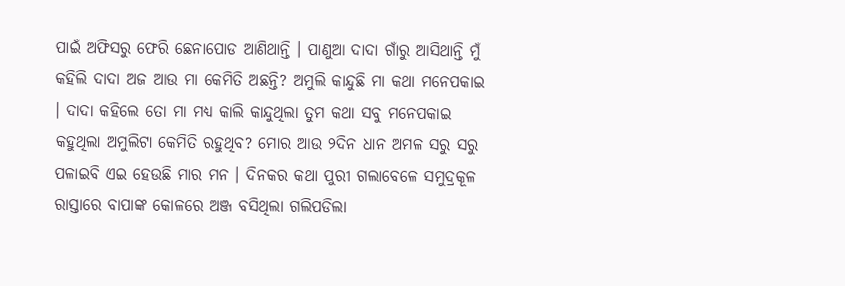ପାଇଁ ଅଫିସରୁ ଫେରି ଛେନାପୋଡ ଆଣିଥାନ୍ତି । ପାଣୁଆ ଦାଦା ଗାଁରୁ ଆସିଥାନ୍ତି ମୁଁ କହିଲି ଦାଦା ଅଜ ଆଉ ମା କେମିତି ଅଛନ୍ତି? ଅମୁଲି କାନ୍ଦୁଛି ମା କଥା ମନେପକାଇ । ଦାଦା କହିଲେ ତୋ ମା ମଧ୍ୟ କାଲି କାନ୍ଦୁଥିଲା ତୁମ କଥା ସବୁ ମନେପକାଇ କହୁଥିଲା ଅମୁଲିଟା କେମିତି ରହୁଥିବ? ମୋର ଆଉ ୨ଦିନ ଧାନ ଅମଳ ସରୁ ସରୁ ପଳାଇବି ଏଇ ହେଉଛି ମାର ମନ । ଦିନକର କଥା ପୁରୀ ଗଲାବେଳେ ସମୁଦ୍ରକୂଳ ରାସ୍ତାରେ ବାପାଙ୍କ କୋଳରେ ଅଞ୍ଜ ବସିଥିଲା ଗଲିପଡିଲା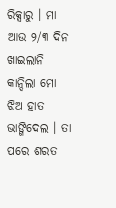ରିକ୍ସାରୁ । ମା ଆଉ ୨/୩ ଦିନ ଖାଇଲାନି କାନ୍ଦିଲା ମୋ ଝିଅ ହାତ ଭାଙ୍ଗିଦେଲ । ତା ପରେ ଶରତ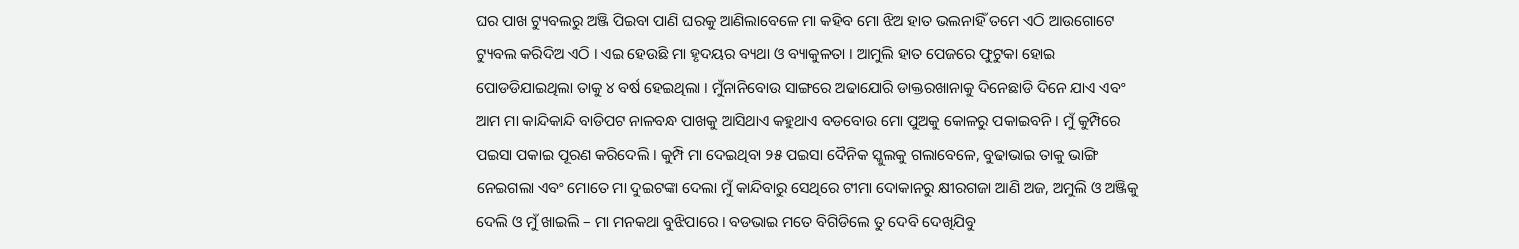ଘର ପାଖ ଟ୍ୟୁବଲରୁ ଅଞ୍ଜି ପିଇବା ପାଣି ଘରକୁ ଆଣିଲାବେଳେ ମା କହିବ ମୋ ଝିଅ ହାତ ଭଲନାହିଁ ତମେ ଏଠି ଆଉଗୋଟେ ଟ୍ୟୁବଲ କରିଦିଅ ଏଠି । ଏଇ ହେଉଛି ମା ହୃଦୟର ବ୍ୟଥା ଓ ବ୍ୟାକୁଳତା । ଆମୁଲି ହାତ ପେଜରେ ଫୁଟୁକା ହୋଇ ପୋଡଡିଯାଇଥିଲା ତାକୁ ୪ ବର୍ଷ ହେଇଥିଲା । ମୁଁନାନିବୋଉ ସାଙ୍ଗରେ ଅଢାଯୋରି ଡାକ୍ତରଖାନାକୁ ଦିନେଛାଡି ଦିନେ ଯାଏ ଏବଂ ଆମ ମା କାନ୍ଦିକାନ୍ଦି ବାଡିପଟ ନାଳବନ୍ଧ ପାଖକୁ ଆସିଥାଏ କହୁଥାଏ ବଡବୋଉ ମୋ ପୁଅକୁ କୋଳରୁ ପକାଇବନି । ମୁଁ କୁମ୍ପିରେ ପଇସା ପକାଇ ପୂରଣ କରିଦେଲି । କୁମ୍ପି ମା ଦେଇଥିବା ୨୫ ପଇସା ଦୈନିକ ସ୍କୁଲକୁ ଗଲାବେଳେ, ବୁଢାଭାଇ ତାକୁ ଭାଙ୍ଗି ନେଇଗଲା ଏବଂ ମୋତେ ମା ଦୁଇଟଙ୍କା ଦେଲା ମୁଁ କାନ୍ଦିବାରୁ ସେଥିରେ ଟୀମା ଦୋକାନରୁ କ୍ଷୀରଗଜା ଆଣି ଅଜ, ଅମୁଲି ଓ ଅଞ୍ଜିକୁ ଦେଲି ଓ ମୁଁ ଖାଇଲି – ମା ମନକଥା ବୁଝିପାରେ । ବଡଭାଇ ମତେ ବିଗିଡିଲେ ତୁ ଦେବି ଦେଖିଯିବୁ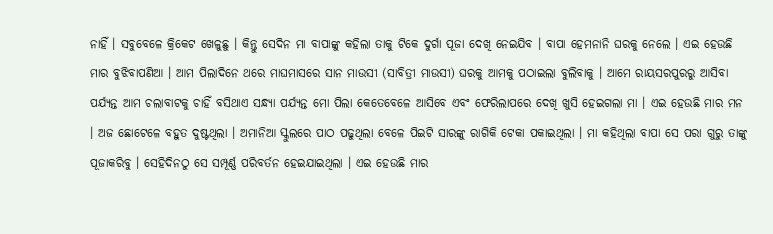ନାହିଁ । ସବୁବେଳେ କ୍ରିକେଟ ଖେଳୁଛୁ । କିନ୍ତୁ ସେଦିନ ମା ବାପାଙ୍କୁ କହିଲା ତାକୁ ଟିକେ ଦୁର୍ଗା ପୂଜା ଦେଖି ନେଇଯିବ । ବାପା ହେମନାନି ଘରକୁ ନେଲେ । ଏଇ ହେଉଛି ମାର ବୁଝିବାପଣିଆ । ଆମ ପିଲାଦିନେ ଥରେ ମାଘମାସରେ ସାନ ମାଉସୀ (ସାବିତ୍ରୀ ମାଉସୀ) ଘରକୁ ଆମକୁ ପଠାଇଲା ବୁଲିବାକୁ । ଆମେ ରାୟସରପୁରରୁ ଆସିବା ପର୍ଯ୍ୟନ୍ତ ଆମ ଚଲାବାଟକୁ ଚାହିଁ ବସିଥାଏ ସନ୍ଧ୍ୟା ପର୍ଯ୍ୟନ୍ତ ମୋ ପିଲା କେତେବେଳେ ଆସିବେ ଏବଂ ଫେରିଲାପରେ ଦେଖି ଖୁସି ହେଇଗଲା ମା । ଏଇ ହେଉଛି ମାର ମନ । ଅଜ ଛୋଟେଳେ ବହୁତ ଦୁଷ୍ଟଥିଲା । ଅମାନିଆ ସ୍କୁଲରେ ପାଠ ପଢୁଥିଲା ବେଳେ ପିଇଟି ସାରଙ୍କୁ ରାଗିକି ଟେକା ପକାଇଥିଲା । ମା କହିଥିଲା ବାପା ସେ ପରା ଗୁରୁ ତାଙ୍କୁ ପୂଜାକରିବୁ । ସେହିଦିନଠୁ ସେ ସମ୍ପୂର୍ଣ୍ଣ ପରିବର୍ତନ ହେଇଯାଇଥିଲା । ଏଇ ହେଉଛି ମାର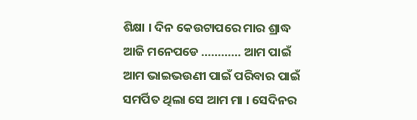ଶିକ୍ଷା । ଦିନ କେଉଟାପରେ ମାର ଶ୍ରାଦ୍ଧ ଆଜି ମନେପଡେ ………… ଆମ ପାଇଁ ଆମ ଭାଇଭଉଣୀ ପାଇଁ ପରିବାର ପାଇଁ ସମର୍ପିତ ଥିଲା ସେ ଆମ ମା । ସେଦିନର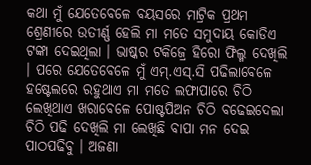କଥା ମୁଁ ଯେତେବେଳେ ବୟସରେ ମାଟ୍ରିକ ପ୍ରଥମ ଶ୍ରେଣୀରେ ଉତୀର୍ଣ୍ଣ ହେଲି ମା ମତେ ସମୁଦାୟ କୋଡିଏ ଟଙ୍କା ଦେଇଥିଲା । ଭାଷ୍କର ଟକିଜ୍ରେ ହିରୋ ଫିଲ୍ମ ଦେଖିଲି । ପରେ ଯେତେବେଳେ ମୁଁ ଏମ୍.ଏସ୍.ସି ପଢିଲାବେଳେ ହଷ୍ଟେଲରେ ରହୁଥାଏ ମା ମତେ ଲଫାପାରେ ଚିଠି ଲେଖିଥାଏ ଖରାବେଳେ ପୋଷ୍ଟପିଅନ ଚିଠି ବଢେଇଦେଲା ଚିଠି ପଢି ଦେଖିଲି ମା ଲେଖିଛି ବାପା ମନ ଦେଇ ପାଠପଢିବୁ । ଅଜଣା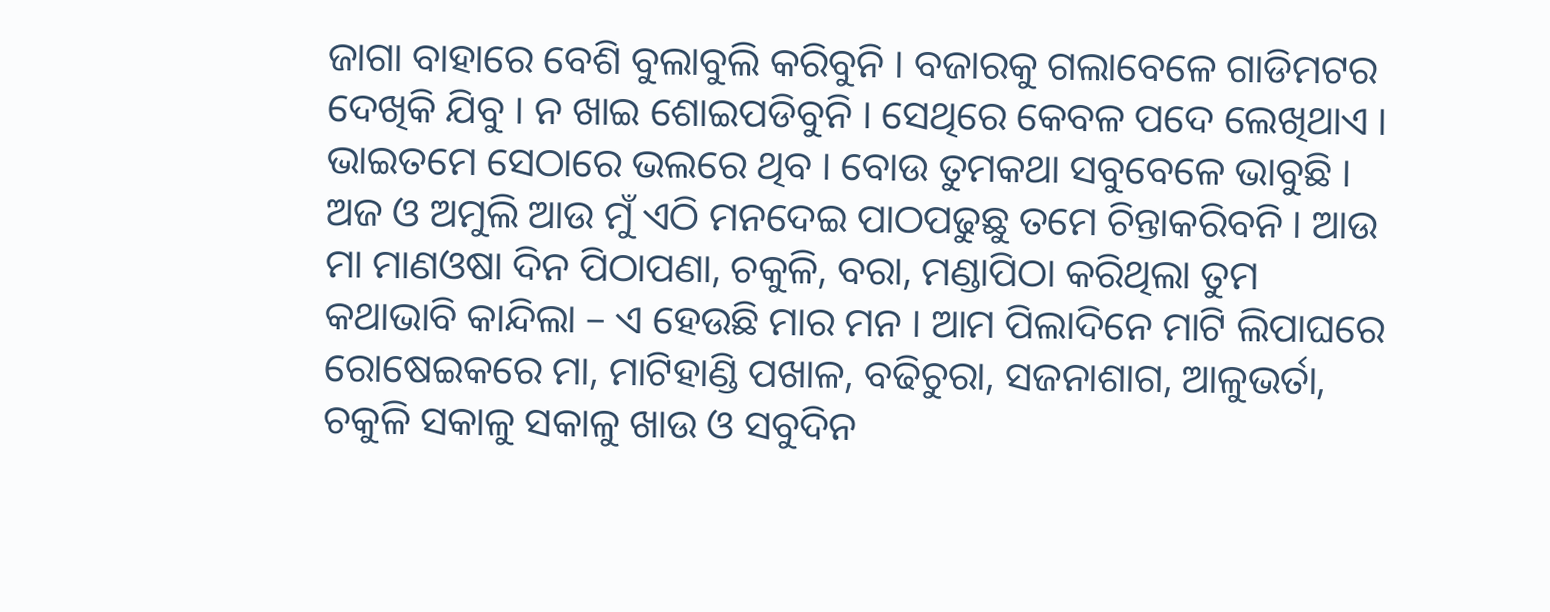ଜାଗା ବାହାରେ ବେଶି ବୁଲାବୁଲି କରିବୁନି । ବଜାରକୁ ଗଲାବେଳେ ଗାଡିମଟର ଦେଖିକି ଯିବୁ । ନ ଖାଇ ଶୋଇପଡିବୁନି । ସେଥିରେ କେବଳ ପଦେ ଲେଖିଥାଏ । ଭାଇତମେ ସେଠାରେ ଭଲରେ ଥିବ । ବୋଉ ତୁମକଥା ସବୁବେଳେ ଭାବୁଛି । ଅଜ ଓ ଅମୁଲି ଆଉ ମୁଁ ଏଠି ମନଦେଇ ପାଠପଢୁଛୁ ତମେ ଚିନ୍ତାକରିବନି । ଆଉ ମା ମାଣଓଷା ଦିନ ପିଠାପଣା, ଚକୁଳି, ବରା, ମଣ୍ଡାପିଠା କରିଥିଲା ତୁମ କଥାଭାବି କାନ୍ଦିଲା – ଏ ହେଉଛି ମାର ମନ । ଆମ ପିଲାଦିନେ ମାଟି ଲିପାଘରେ ରୋଷେଇକରେ ମା, ମାଟିହାଣ୍ଡି ପଖାଳ, ବଢିଚୁରା, ସଜନାଶାଗ, ଆଳୁଭର୍ତା, ଚକୁଳି ସକାଳୁ ସକାଳୁ ଖାଉ ଓ ସବୁଦିନ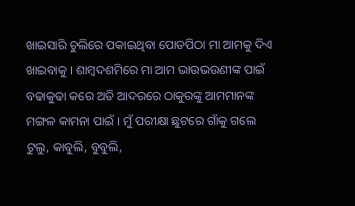ଖାଇସାରି ଚୁଲିରେ ପକାଇଥିବା ପୋଡପିଠା ମା ଆମକୁ ଦିଏ ଖାଇବାକୁ । ଶାମ୍ବଦଶମିରେ ମା ଆମ ଭାଉଭଉଣୀଙ୍କ ପାଇଁ ବଢାକୁଢା କରେ ଅତି ଆଦରରେ ଠାକୁରଙ୍କୁ ଆମମାନଙ୍କ ମଙ୍ଗଳ କାମନା ପାଇଁ । ମୁଁ ପରୀକ୍ଷା ଛୁଟରେ ଗାଁକୁ ଗଲେ ଟୁଲୁ, କାବୁଲି, ବୁବୁଲି,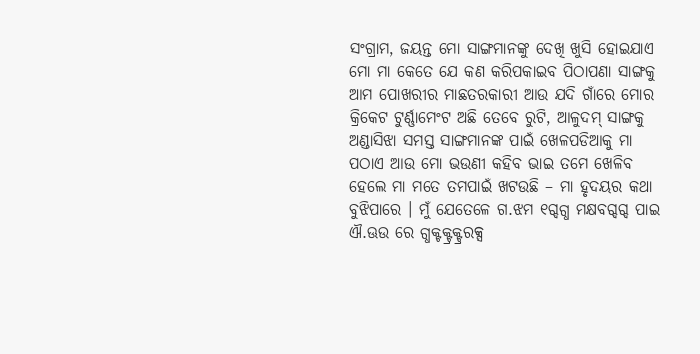ସଂଗ୍ରାମ, ଜୟନ୍ତ ମୋ ସାଙ୍ଗମାନଙ୍କୁ ଦେଖି ଖୁସି ହୋଇଯାଏ ମୋ ମା କେତେ ଯେ କଣ କରିପକାଇବ ପିଠାପଣା ସାଙ୍ଗକୁ ଆମ ପୋଖରୀର ମାଛତରକାରୀ ଆଉ ଯଦି ଗାଁରେ ମୋର କ୍ରିକେଟ ଟୁର୍ଣ୍ଣାମେଂଟ ଅଛି ତେବେ ରୁଟି, ଆଳୁଦମ୍ ସାଙ୍ଗକୁ ଅଣ୍ଡାସିଝା ସମସ୍ତ ସାଙ୍ଗମାନଙ୍କ ପାଇଁ ଖେଳପଡିଆକୁ ମା ପଠାଏ ଆଉ ମୋ ଭଉଣୀ କହିବ ଭାଇ ତମେ ଖେଳିବ ହେଲେ ମା ମତେ ତମପାଇଁ ଖଟଉଛି – ମା ହୃଦୟର କଥା ବୁଝିପାରେ । ମୁଁ ଯେତେଳେ ଗ.ଝମ ୧ଗ୍ଦଗ୍ଧ ମକ୍ଷବଗ୍ଦଗ୍ଦ ପାଇ ଐ.ଊଉ ରେ ଗ୍ଧକ୍ଟକ୍ଟ୍ରକ୍ଟ୍ରରକ୍ସ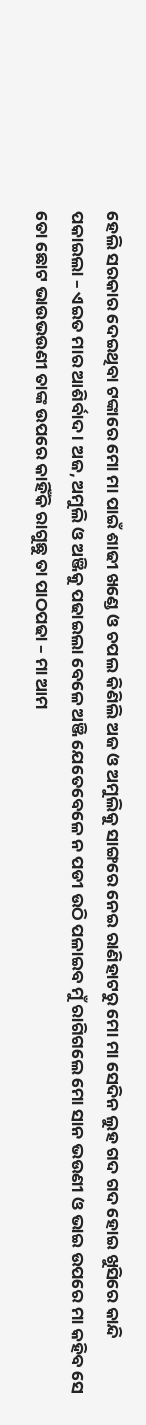ହେଲି ସରକାର ଦେଇଥିବା ଟଙ୍କାରେ ମୋ ମା ପାଇଁ ଶାଢୀ ଖଣ୍ଡେ ଓ ଚପଲ କିଣିଲି ଅଜ ଓ ଅମୁଲିକୁ ସାଙ୍ଗରେ ନେଇ ରାଣିହାଟରୁ ମୋ ମା ସେଦିନ ଲୁହ ଗଦ ଗଦ ହୋଇ ଖୁସିରେ କାନ୍ଦି ପକାଇଲା – ଏଇତ ମାର ଆଶିର୍ବାଦ । ଅଜ, ଅମୁଲି ଓ ଅଞ୍ଜିକୁ ପଢାଇଲା ବେଳେ ଅଞ୍ଜି ଯେତେବେଳେ ନ ପଡୀ ଉଠି ପଳାଇବ ମୁଁ ରାଗିଗଲେ ମୋ ସାନ ଭଉଣୀ ଓ ଭାଇ ଉପରେ ମା କହିବ ସେ ତୋ ଛୋଟ ଭାଉଭଉଣୀ ତାଙ୍କ ଉପରେ କାହିଁକି ରାଗୁଛୁ ତା ପାଠପଢା – ମା ଆମ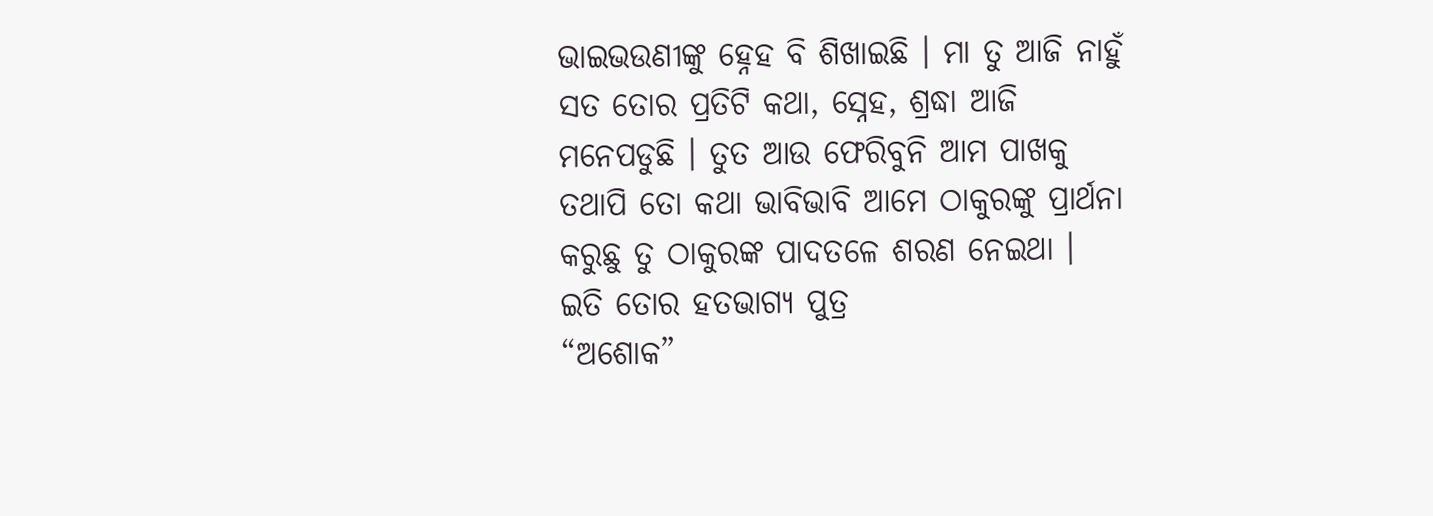ଭାଇଭଉଣୀଙ୍କୁ ହ୍ନେହ ବି ଶିଖାଇଛି । ମା ତୁ ଆଜି ନାହୁଁ ସତ ତୋର ପ୍ରତିଟି କଥା, ସ୍ନେହ, ଶ୍ରଦ୍ଧା ଆଜି ମନେପଡୁଛି । ତୁତ ଆଉ ଫେରିବୁନି ଆମ ପାଖକୁ ତଥାପି ତୋ କଥା ଭାବିଭାବି ଆମେ ଠାକୁରଙ୍କୁ ପ୍ରାର୍ଥନା କରୁଛୁ ତୁ ଠାକୁରଙ୍କ ପାଦତଳେ ଶରଣ ନେଇଥା ।
ଇତି ତୋର ହତଭାଗ୍ୟ ପୁତ୍ର
“ଅଶୋକ”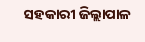ସହକାରୀ ଜିଲ୍ଲାପାଳ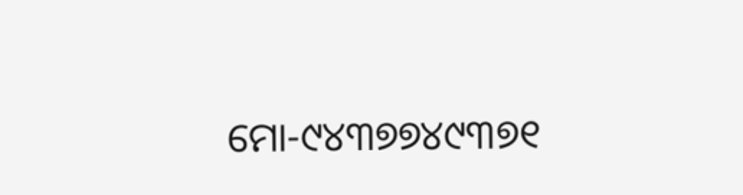ମୋ-୯୪୩୭୭୪୯୩୭୧